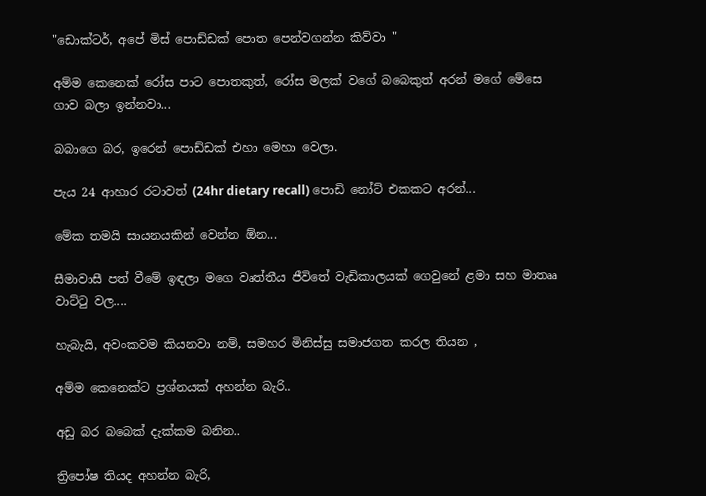"ඩොක්ටර්, අපේ මිස් පොඩ්ඩක් පොත පෙන්වගන්න කිව්වා "

අම්ම කෙනෙක් රෝස පාට පොතකුත්, රෝස මලක් වගේ බබෙකුත් අරන් මගේ මේසෙ ගාව බලා ඉන්නවා...

බබාගෙ බර, ඉරෙන් පොඩ්ඩක් එහා මෙහා වෙලා.

පැය 24 ආහාර රටාවත් (24hr dietary recall) පොඩි නෝට් එකකට අරන්...

මේක තමයි සායනයකින් වෙන්න ඕන...

සීමාවාසී පත් වීමේ ඉඳලා මගෙ වෘත්තීය ජීවිතේ වැඩිකාලයක් ගෙවුනේ ළමා සහ මාතෲ වාට්ටු වල....

හැබැයි, අවංකවම කියනවා නම්, සමහර මිනිස්සු සමාජගත කරල තියන ,

අම්ම කෙනෙක්ට ප්‍රශ්නයක් අහන්න බැරි..

අඩු බර බබෙක් දැක්කම බනින..

ත්‍රිපෝෂ තියද අහන්න බැරි,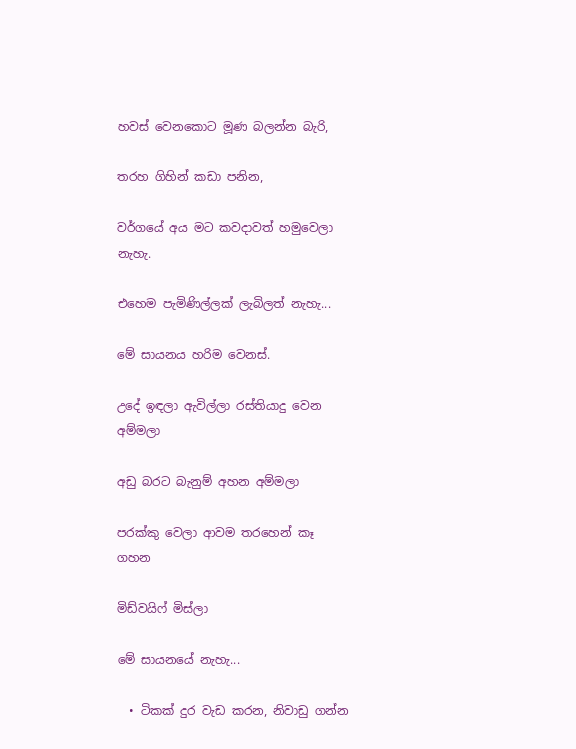හවස් වෙනකොට මූණ බලන්න බැරි,

තරහ ගිහින් කඩා පනින,

වර්ගයේ අය මට කවදාවත් හමුවෙලා නැහැ.

එහෙම පැමිණිල්ලක් ලැබිලත් නැහැ...

මේ සායනය හරිම වෙනස්.

උදේ ඉඳලා ඇවිල්ලා රස්තියාදු වෙන අම්මලා

අඩු බරට බැනුම් අහන අම්මලා

පරක්කු වෙලා ආවම තරහෙන් කෑ ගහන

මිඩ්වයිෆ් මිස්ලා

මේ සායනයේ නැහැ...

  • ටිකක් දුර වැඩ කරන, නිවාඩු ගන්න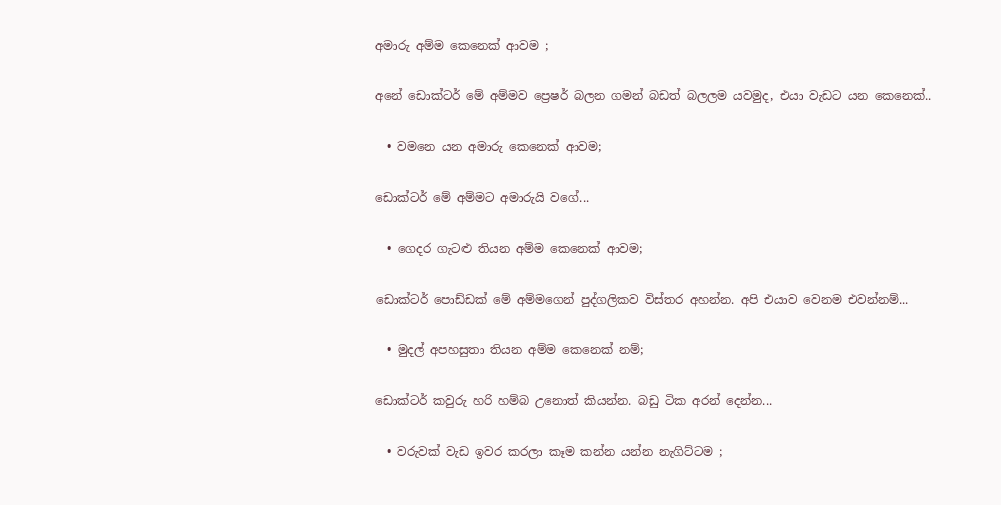අමාරු අම්ම කෙනෙක් ආවම ;

අනේ ඩොක්ටර් මේ අම්මව ප්‍රෙෂර් බලන ගමන් බඩත් බලලම යවමුද, එයා වැඩට යන කෙනෙක්..

  • වමනෙ යන අමාරු කෙනෙක් ආවම;

ඩොක්ටර් මේ අම්මට අමාරුයි වගේ...

  • ගෙදර ගැටළු තියන අම්ම කෙනෙක් ආවම;

ඩොක්ටර් පොඩ්ඩක් මේ අම්මගෙන් පුද්ගලිකව විස්තර අහන්න. අපි එයාව වෙනම එවන්නම්...

  • මුදල් අපහසුතා තියන අම්ම කෙනෙක් නම්;

ඩොක්ටර් කවුරු හරි හම්බ උනොත් කියන්න. බඩු ටික අරන් දෙන්න...

  • වරුවක් වැඩ ඉවර කරලා කෑම කන්න යන්න නැගිට්ටම ;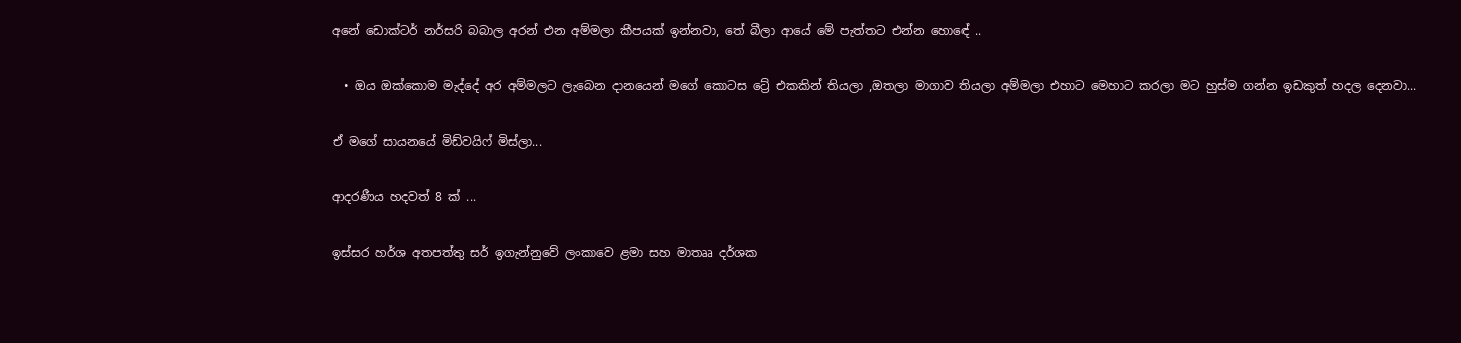අනේ ඩොක්ටර් නර්සරි බබාල අරන් එන අම්මලා කීපයක් ඉන්නවා, තේ බීලා ආයේ මේ පැත්තට එන්න හොඳේ ..

  • ඔය ඔක්කොම මැද්දේ අර අම්මලට ලැබෙන දානයෙන් මගේ කොටස ට්‍රේ එකකින් තියලා ,ඔතලා මාගාව තියලා අම්මලා එහාට මෙහාට කරලා මට හුස්ම ගන්න ඉඩකුත් හදල දෙනවා...

ඒ මගේ සායනයේ මිඩ්වයිෆ් මිස්ලා...

ආදරණීය හදවත් 8 ක් ...

ඉස්සර හර්ශ අතපත්තු සර් ඉගැන්නුවේ ලංකාවෙ ළමා සහ මාතෲ දර්ශක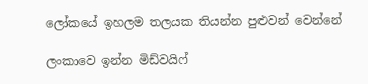ලෝකයේ ඉහලම තලයක තියන්න පුළුවන් වෙන්නේ

ලංකාවෙ ඉන්න මිඩ්වයිෆ්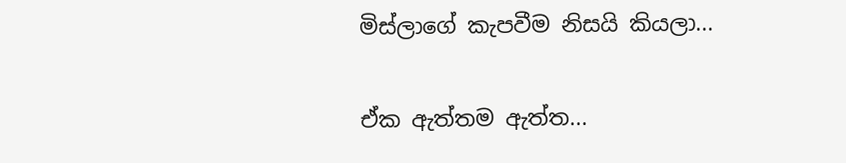මිස්ලාගේ කැපවීම නිසයි කියලා...

ඒක ඇත්‍තම ඇත්ත...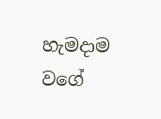හැමදාම වගේ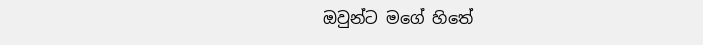ඔවුන්ට මගේ හිතේ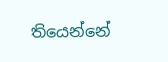තියෙන්නේ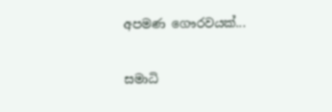අපමණ ගෞරවයක්...

සමාධි